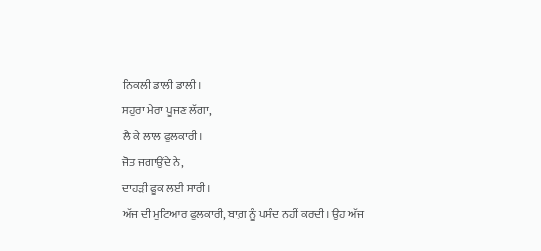ਨਿਕਲੀ ਡਾਲੀ ਡਾਲੀ।
ਸਹੁਰਾ ਮੇਰਾ ਪੂਜਣ ਲੱਗਾ,
ਲੈ ਕੇ ਲਾਲ ਫੁਲਕਾਰੀ।
ਜੋਤ ਜਗਾਉਂਦੇ ਨੇ,
ਦਾਹੜੀ ਫੂਕ ਲਈ ਸਾਰੀ।
ਅੱਜ ਦੀ ਮੁਟਿਆਰ ਫੁਲਕਾਰੀ, ਬਾਗ਼ ਨੂੰ ਪਸੰਦ ਨਹੀਂ ਕਰਦੀ। ਉਹ ਅੱਜ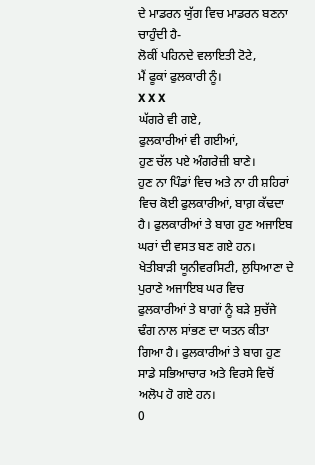ਦੇ ਮਾਡਰਨ ਯੁੱਗ ਵਿਚ ਮਾਡਰਨ ਬਣਨਾ ਚਾਹੁੰਦੀ ਹੈ-
ਲੋਕੀਂ ਪਹਿਨਦੇ ਵਲਾਇਤੀ ਟੋਟੇ,
ਮੈਂ ਫੂਕਾਂ ਫੁਲਕਾਰੀ ਨੂੰ।
X X X
ਘੱਗਰੇ ਵੀ ਗਏ,
ਫੁਲਕਾਰੀਆਂ ਵੀ ਗਈਆਂ,
ਹੁਣ ਚੱਲ ਪਏ ਅੰਗਰੇਜ਼ੀ ਬਾਣੇ।
ਹੁਣ ਨਾ ਪਿੰਡਾਂ ਵਿਚ ਅਤੇ ਨਾ ਹੀ ਸ਼ਹਿਰਾਂ ਵਿਚ ਕੋਈ ਫੁਲਕਾਰੀਆਂ, ਬਾਗ਼ ਕੱਢਦਾ ਹੈ। ਫੁਲਕਾਰੀਆਂ ਤੇ ਬਾਗ ਹੁਣ ਅਜਾਇਬ ਘਰਾਂ ਦੀ ਵਸਤ ਬਣ ਗਏ ਹਨ। ਖੇਤੀਬਾੜੀ ਯੂਨੀਵਰਸਿਟੀ, ਲੁਧਿਆਣਾ ਦੇ ਪੁਰਾਣੇ ਅਜਾਇਬ ਘਰ ਵਿਚ ਫੁਲਕਾਰੀਆਂ ਤੇ ਬਾਗਾਂ ਨੂੰ ਬੜੇ ਸੁਚੱਜੇ ਢੰਗ ਨਾਲ ਸਾਂਭਣ ਦਾ ਯਤਨ ਕੀਤਾ ਗਿਆ ਹੈ। ਫੁਲਕਾਰੀਆਂ ਤੇ ਬਾਗ ਹੁਣ ਸਾਡੇ ਸਭਿਆਚਾਰ ਅਤੇ ਵਿਰਸੇ ਵਿਚੋਂ ਅਲੋਪ ਹੋ ਗਏ ਹਨ।
0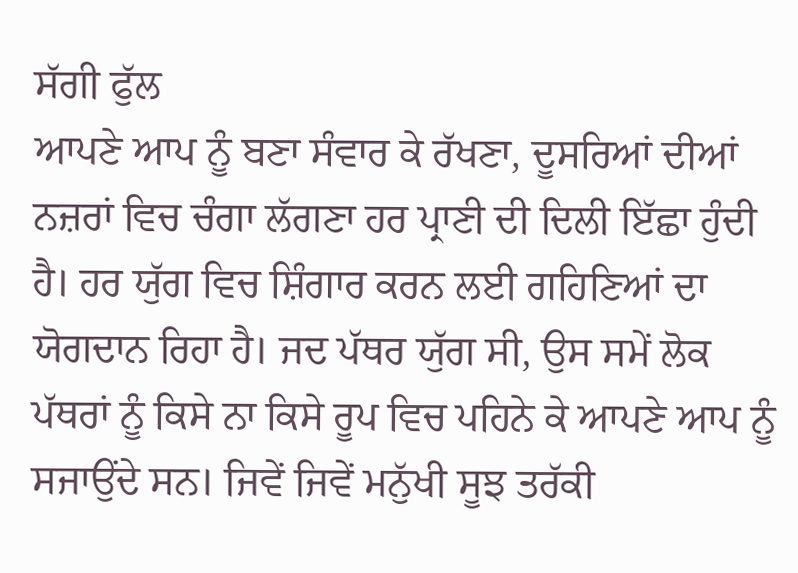ਸੱਗੀ ਫੁੱਲ
ਆਪਣੇ ਆਪ ਨੂੰ ਬਣਾ ਸੰਵਾਰ ਕੇ ਰੱਖਣਾ, ਦੂਸਰਿਆਂ ਦੀਆਂ ਨਜ਼ਰਾਂ ਵਿਚ ਚੰਗਾ ਲੱਗਣਾ ਹਰ ਪ੍ਰਾਣੀ ਦੀ ਦਿਲੀ ਇੱਛਾ ਹੁੰਦੀ ਹੈ। ਹਰ ਯੁੱਗ ਵਿਚ ਸ਼ਿੰਗਾਰ ਕਰਨ ਲਈ ਗਹਿਣਿਆਂ ਦਾ ਯੋਗਦਾਨ ਰਿਹਾ ਹੈ। ਜਦ ਪੱਥਰ ਯੁੱਗ ਸੀ, ਉਸ ਸਮੇਂ ਲੋਕ ਪੱਥਰਾਂ ਨੂੰ ਕਿਸੇ ਨਾ ਕਿਸੇ ਰੂਪ ਵਿਚ ਪਹਿਨੇ ਕੇ ਆਪਣੇ ਆਪ ਨੂੰ ਸਜਾਉਂਦੇ ਸਨ। ਜਿਵੇਂ ਜਿਵੇਂ ਮਨੁੱਖੀ ਸੂਝ ਤਰੱਕੀ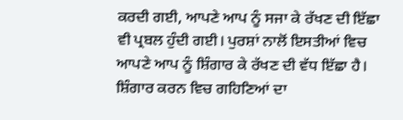ਕਰਦੀ ਗਈ, ਆਪਣੇ ਆਪ ਨੂੰ ਸਜਾ ਕੇ ਰੱਖਣ ਦੀ ਇੱਛਾ ਵੀ ਪ੍ਰਬਲ ਹੁੰਦੀ ਗਈ। ਪੁਰਸ਼ਾਂ ਨਾਲੋਂ ਇਸਤੀਆਂ ਵਿਚ ਆਪਣੇ ਆਪ ਨੂੰ ਸ਼ਿੰਗਾਰ ਕੇ ਰੱਖਣ ਦੀ ਵੱਧ ਇੱਛਾ ਹੈ। ਸ਼ਿੰਗਾਰ ਕਰਨ ਵਿਚ ਗਹਿਣਿਆਂ ਦਾ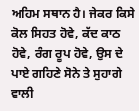ਅਹਿਮ ਸਥਾਨ ਹੈ। ਜੇਕਰ ਕਿਸੇ ਕੋਲ ਸਿਹਤ ਹੋਵੇ, ਕੱਦ ਕਾਠ ਹੋਵੇ, ਰੰਗ ਰੂਪ ਹੋਵੇ, ਉਸ ਦੇ ਪਾਏ ਗਹਿਣੇ ਸੋਨੇ ਤੇ ਸੁਹਾਗੇ ਵਾਲੀ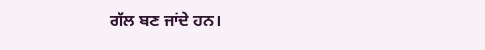ਗੱਲ ਬਣ ਜਾਂਦੇ ਹਨ।